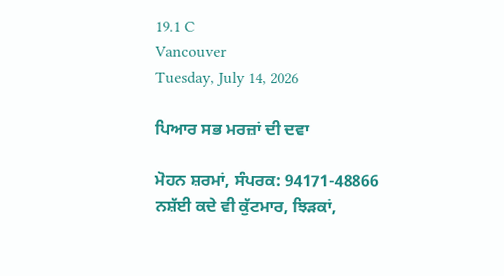19.1 C
Vancouver
Tuesday, July 14, 2026

ਪਿਆਰ ਸਭ ਮਰਜ਼ਾਂ ਦੀ ਦਵਾ

ਮੋਹਨ ਸ਼ਰਮਾਂ, ਸੰਪਰਕ: 94171-48866
ਨਸ਼ੱਈ ਕਦੇ ਵੀ ਕੁੱਟਮਾਰ, ਝਿੜਕਾਂ,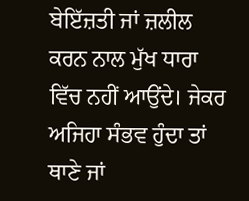ਬੇਇੱਜ਼ਤੀ ਜਾਂ ਜ਼ਲੀਲ ਕਰਨ ਨਾਲ ਮੁੱਖ ਧਾਰਾ ਵਿੱਚ ਨਹੀਂ ਆਉਂਦੇ। ਜੇਕਰ ਅਜਿਹਾ ਸੰਭਵ ਹੁੰਦਾ ਤਾਂ ਥਾਣੇ ਜਾਂ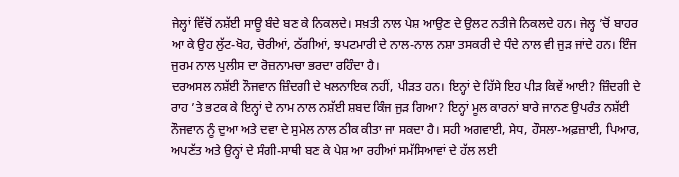ਜੇਲ੍ਹਾਂ ਵਿੱਚੋਂ ਨਸ਼ੱਈ ਸਾਊ ਬੰਦੇ ਬਣ ਕੇ ਨਿਕਲਦੇ। ਸਖ਼ਤੀ ਨਾਲ ਪੇਸ਼ ਆਉਣ ਦੇ ਉਲਟ ਨਤੀਜੇ ਨਿਕਲਦੇ ਹਨ। ਜੇਲ੍ਹ ’ਚੋਂ ਬਾਹਰ ਆ ਕੇ ਉਹ ਲੁੱਟ-ਖੋਹ, ਚੋਰੀਆਂ, ਠੱਗੀਆਂ, ਝਪਟਮਾਰੀ ਦੇ ਨਾਲ-ਨਾਲ ਨਸ਼ਾ ਤਸਕਰੀ ਦੇ ਧੰਦੇ ਨਾਲ ਵੀ ਜੁੜ ਜਾਂਦੇ ਹਨ। ਇੰਜ ਜੁਰਮ ਨਾਲ ਪੁਲੀਸ ਦਾ ਰੋਜ਼ਨਾਮਚਾ ਭਰਦਾ ਰਹਿੰਦਾ ਹੈ।
ਦਰਅਸਲ ਨਸ਼ੱਈ ਨੌਜਵਾਨ ਜ਼ਿੰਦਗੀ ਦੇ ਖਲਨਾਇਕ ਨਹੀਂ, ਪੀੜਤ ਹਨ। ਇਨ੍ਹਾਂ ਦੇ ਹਿੱਸੇ ਇਹ ਪੀੜ ਕਿਵੇਂ ਆਈ? ਜ਼ਿੰਦਗੀ ਦੇ ਰਾਹ ’ਤੇ ਭਟਕ ਕੇ ਇਨ੍ਹਾਂ ਦੇ ਨਾਮ ਨਾਲ ਨਸ਼ੱਈ ਸ਼ਬਦ ਕਿੰਜ ਜੁੜ ਗਿਆ? ਇਨ੍ਹਾਂ ਮੂਲ ਕਾਰਨਾਂ ਬਾਰੇ ਜਾਨਣ ਉਪਰੰਤ ਨਸ਼ੱਈ ਨੌਜਵਾਨ ਨੂੰ ਦੁਆ ਅਤੇ ਦਵਾ ਦੇ ਸੁਮੇਲ ਨਾਲ ਠੀਕ ਕੀਤਾ ਜਾ ਸਕਦਾ ਹੈ। ਸਹੀ ਅਗਵਾਈ, ਸੇਧ, ਹੌਸਲਾ-ਅਫ਼ਜ਼ਾਈ, ਪਿਆਰ, ਅਪਣੱਤ ਅਤੇ ਉਨ੍ਹਾਂ ਦੇ ਸੰਗੀ-ਸਾਥੀ ਬਣ ਕੇ ਪੇਸ਼ ਆ ਰਹੀਆਂ ਸਮੱਸਿਆਵਾਂ ਦੇ ਹੱਲ ਲਈ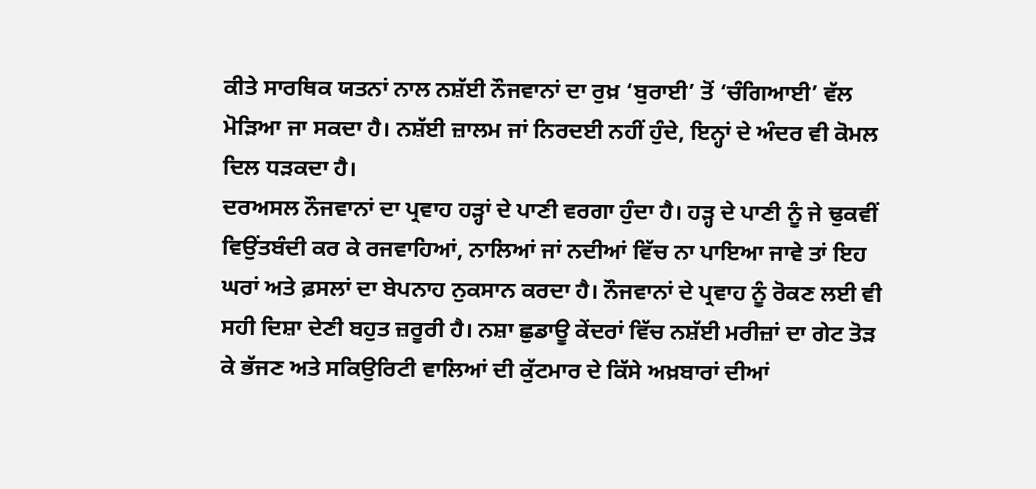ਕੀਤੇ ਸਾਰਥਿਕ ਯਤਨਾਂ ਨਾਲ ਨਸ਼ੱਈ ਨੌਜਵਾਨਾਂ ਦਾ ਰੁਖ਼ ‘ਬੁਰਾਈ’ ਤੋਂ ‘ਚੰਗਿਆਈ’ ਵੱਲ ਮੋੜਿਆ ਜਾ ਸਕਦਾ ਹੈ। ਨਸ਼ੱਈ ਜ਼ਾਲਮ ਜਾਂ ਨਿਰਦਈ ਨਹੀਂ ਹੁੰਦੇ, ਇਨ੍ਹਾਂ ਦੇ ਅੰਦਰ ਵੀ ਕੋਮਲ ਦਿਲ ਧੜਕਦਾ ਹੈ।
ਦਰਅਸਲ ਨੌਜਵਾਨਾਂ ਦਾ ਪ੍ਰਵਾਹ ਹੜ੍ਹਾਂ ਦੇ ਪਾਣੀ ਵਰਗਾ ਹੁੰਦਾ ਹੈ। ਹੜ੍ਹ ਦੇ ਪਾਣੀ ਨੂੰ ਜੇ ਢੁਕਵੀਂ ਵਿਉਂਤਬੰਦੀ ਕਰ ਕੇ ਰਜਵਾਹਿਆਂ, ਨਾਲਿਆਂ ਜਾਂ ਨਦੀਆਂ ਵਿੱਚ ਨਾ ਪਾਇਆ ਜਾਵੇ ਤਾਂ ਇਹ ਘਰਾਂ ਅਤੇ ਫ਼ਸਲਾਂ ਦਾ ਬੇਪਨਾਹ ਨੁਕਸਾਨ ਕਰਦਾ ਹੈ। ਨੌਜਵਾਨਾਂ ਦੇ ਪ੍ਰਵਾਹ ਨੂੰ ਰੋਕਣ ਲਈ ਵੀ ਸਹੀ ਦਿਸ਼ਾ ਦੇਣੀ ਬਹੁਤ ਜ਼ਰੂਰੀ ਹੈ। ਨਸ਼ਾ ਛੁਡਾਊ ਕੇਂਦਰਾਂ ਵਿੱਚ ਨਸ਼ੱਈ ਮਰੀਜ਼ਾਂ ਦਾ ਗੇਟ ਤੋੜ ਕੇ ਭੱਜਣ ਅਤੇ ਸਕਿਉਰਿਟੀ ਵਾਲਿਆਂ ਦੀ ਕੁੱਟਮਾਰ ਦੇ ਕਿੱਸੇ ਅਖ਼ਬਾਰਾਂ ਦੀਆਂ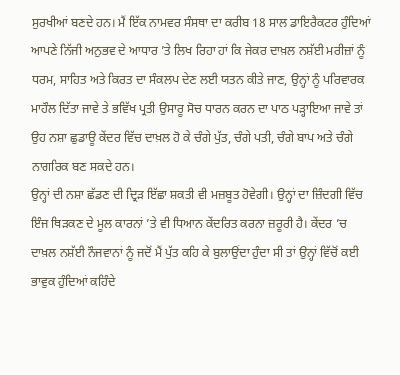ਸੁਰਖੀਆਂ ਬਣਦੇ ਹਨ। ਮੈਂ ਇੱਕ ਨਾਮਵਰ ਸੰਸਥਾ ਦਾ ਕਰੀਬ 18 ਸਾਲ ਡਾਇਰੈਕਟਰ ਹੁੰਦਿਆਂ ਆਪਣੇ ਨਿੱਜੀ ਅਨੁਭਵ ਦੇ ਆਧਾਰ ’ਤੇ ਲਿਖ ਰਿਹਾ ਹਾਂ ਕਿ ਜੇਕਰ ਦਾਖ਼ਲ ਨਸ਼ੱਈ ਮਰੀਜ਼ਾਂ ਨੂੰ ਧਰਮ, ਸਾਹਿਤ ਅਤੇ ਕਿਰਤ ਦਾ ਸੰਕਲਪ ਦੇਣ ਲਈ ਯਤਨ ਕੀਤੇ ਜਾਣ, ਉਨ੍ਹਾਂ ਨੂੰ ਪਰਿਵਾਰਕ ਮਾਹੌਲ ਦਿੱਤਾ ਜਾਵੇ ਤੇ ਭਵਿੱਖ ਪ੍ਰਤੀ ਉਸਾਰੂ ਸੋਚ ਧਾਰਨ ਕਰਨ ਦਾ ਪਾਠ ਪੜ੍ਹਾਇਆ ਜਾਵੇ ਤਾਂ ਉਹ ਨਸ਼ਾ ਛੁਡਾਊ ਕੇਂਦਰ ਵਿੱਚ ਦਾਖ਼ਲ ਹੋ ਕੇ ਚੰਗੇ ਪੁੱਤ, ਚੰਗੇ ਪਤੀ, ਚੰਗੇ ਬਾਪ ਅਤੇ ਚੰਗੇ ਨਾਗਰਿਕ ਬਣ ਸਕਦੇ ਹਨ।
ਉਨ੍ਹਾਂ ਦੀ ਨਸ਼ਾ ਛੱਡਣ ਦੀ ਦ੍ਰਿੜ ਇੱਛਾ ਸ਼ਕਤੀ ਵੀ ਮਜ਼ਬੂਤ ਹੋਵੇਗੀ। ਉਨ੍ਹਾਂ ਦਾ ਜ਼ਿੰਦਗੀ ਵਿੱਚ ਇੰਜ ਥਿੜਕਣ ਦੇ ਮੂਲ ਕਾਰਨਾਂ ’ਤੇ ਵੀ ਧਿਆਨ ਕੇਂਦਰਿਤ ਕਰਨਾ ਜ਼ਰੂਰੀ ਹੈ। ਕੇਂਦਰ ’ਚ ਦਾਖ਼ਲ ਨਸ਼ੱਈ ਨੌਜਵਾਨਾਂ ਨੂੰ ਜਦੋਂ ਮੈਂ ਪੁੱਤ ਕਹਿ ਕੇ ਬੁਲਾਉਂਦਾ ਹੁੰਦਾ ਸੀ ਤਾਂ ਉਨ੍ਹਾਂ ਵਿੱਚੋਂ ਕਈ ਭਾਵੁਕ ਹੁੰਦਿਆਂ ਕਹਿੰਦੇ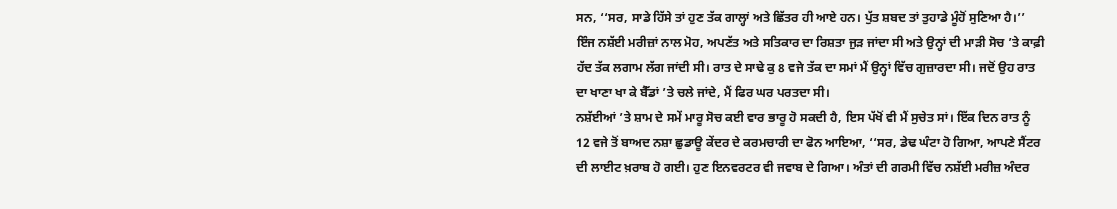ਸਨ, ‘‘ਸਰ, ਸਾਡੇ ਹਿੱਸੇ ਤਾਂ ਹੁਣ ਤੱਕ ਗਾਲ੍ਹਾਂ ਅਤੇ ਛਿੱਤਰ ਹੀ ਆਏ ਹਨ। ਪੁੱਤ ਸ਼ਬਦ ਤਾਂ ਤੁਹਾਡੇ ਮੂੰਹੋਂ ਸੁਣਿਆ ਹੈ।’’ ਇੰਜ ਨਸ਼ੱਈ ਮਰੀਜ਼ਾਂ ਨਾਲ ਮੋਹ, ਅਪਣੱਤ ਅਤੇ ਸਤਿਕਾਰ ਦਾ ਰਿਸ਼ਤਾ ਜੁੜ ਜਾਂਦਾ ਸੀ ਅਤੇ ਉਨ੍ਹਾਂ ਦੀ ਮਾੜੀ ਸੋਚ ’ਤੇ ਕਾਫ਼ੀ ਹੱਦ ਤੱਕ ਲਗਾਮ ਲੱਗ ਜਾਂਦੀ ਸੀ। ਰਾਤ ਦੇ ਸਾਢੇ ਕੁ 8 ਵਜੇ ਤੱਕ ਦਾ ਸਮਾਂ ਮੈਂ ਉਨ੍ਹਾਂ ਵਿੱਚ ਗੁਜ਼ਾਰਦਾ ਸੀ। ਜਦੋਂ ਉਹ ਰਾਤ ਦਾ ਖਾਣਾ ਖਾ ਕੇ ਬੈੱਡਾਂ ’ਤੇ ਚਲੇ ਜਾਂਦੇ, ਮੈਂ ਫਿਰ ਘਰ ਪਰਤਦਾ ਸੀ।
ਨਸ਼ੱਈਆਂ ’ਤੇ ਸ਼ਾਮ ਦੇ ਸਮੇਂ ਮਾਰੂ ਸੋਚ ਕਈ ਵਾਰ ਭਾਰੂ ਹੋ ਸਕਦੀ ਹੈ, ਇਸ ਪੱਖੋਂ ਵੀ ਮੈਂ ਸੁਚੇਤ ਸਾਂ। ਇੱਕ ਦਿਨ ਰਾਤ ਨੂੰ 12 ਵਜੇ ਤੋਂ ਬਾਅਦ ਨਸ਼ਾ ਛੁਡਾਊ ਕੇਂਦਰ ਦੇ ਕਰਮਚਾਰੀ ਦਾ ਫੋਨ ਆਇਆ, ‘‘ਸਰ, ਡੇਢ ਘੰਟਾ ਹੋ ਗਿਆ, ਆਪਣੇ ਸੈਂਟਰ ਦੀ ਲਾਈਟ ਖ਼ਰਾਬ ਹੋ ਗਈ। ਹੁਣ ਇਨਵਰਟਰ ਵੀ ਜਵਾਬ ਦੇ ਗਿਆ। ਅੰਤਾਂ ਦੀ ਗਰਮੀ ਵਿੱਚ ਨਸ਼ੱਈ ਮਰੀਜ਼ ਅੰਦਰ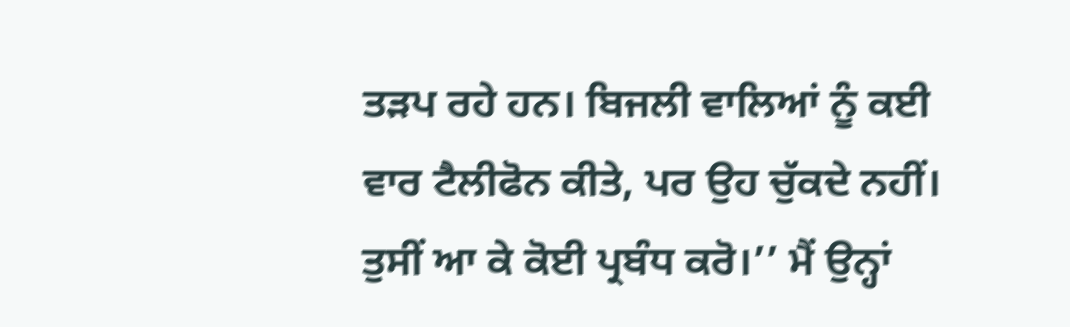ਤੜਪ ਰਹੇ ਹਨ। ਬਿਜਲੀ ਵਾਲਿਆਂ ਨੂੰ ਕਈ ਵਾਰ ਟੈਲੀਫੋਨ ਕੀਤੇ, ਪਰ ਉਹ ਚੁੱਕਦੇ ਨਹੀਂ। ਤੁਸੀਂ ਆ ਕੇ ਕੋਈ ਪ੍ਰਬੰਧ ਕਰੋ।’’ ਮੈਂ ਉਨ੍ਹਾਂ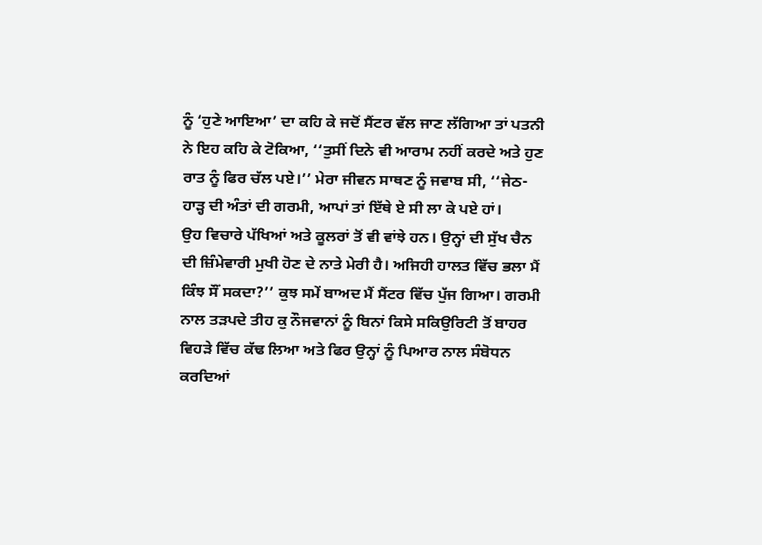ਨੂੰ ‘ਹੁਣੇ ਆਇਆ’ ਦਾ ਕਹਿ ਕੇ ਜਦੋਂ ਸੈਂਟਰ ਵੱਲ ਜਾਣ ਲੱਗਿਆ ਤਾਂ ਪਤਨੀ ਨੇ ਇਹ ਕਹਿ ਕੇ ਟੋਕਿਆ, ‘‘ਤੁਸੀਂ ਦਿਨੇ ਵੀ ਆਰਾਮ ਨਹੀਂ ਕਰਦੇ ਅਤੇ ਹੁਣ ਰਾਤ ਨੂੰ ਫਿਰ ਚੱਲ ਪਏ।’’ ਮੇਰਾ ਜੀਵਨ ਸਾਥਣ ਨੂੰ ਜਵਾਬ ਸੀ, ‘‘ਜੇਠ-ਹਾੜ੍ਹ ਦੀ ਅੰਤਾਂ ਦੀ ਗਰਮੀ, ਆਪਾਂ ਤਾਂ ਇੱਥੇ ਏ ਸੀ ਲਾ ਕੇ ਪਏ ਹਾਂ।
ਉਹ ਵਿਚਾਰੇ ਪੱਖਿਆਂ ਅਤੇ ਕੂਲਰਾਂ ਤੋਂ ਵੀ ਵਾਂਝੇ ਹਨ। ਉਨ੍ਹਾਂ ਦੀ ਸੁੱਖ ਚੈਨ ਦੀ ਜ਼ਿੰਮੇਵਾਰੀ ਮੁਖੀ ਹੋਣ ਦੇ ਨਾਤੇ ਮੇਰੀ ਹੈ। ਅਜਿਹੀ ਹਾਲਤ ਵਿੱਚ ਭਲਾ ਮੈਂ ਕਿੰਝ ਸੌਂ ਸਕਦਾ?’’ ਕੁਝ ਸਮੇਂ ਬਾਅਦ ਮੈਂ ਸੈਂਟਰ ਵਿੱਚ ਪੁੱਜ ਗਿਆ। ਗਰਮੀ ਨਾਲ ਤੜਪਦੇ ਤੀਹ ਕੁ ਨੌਜਵਾਨਾਂ ਨੂੰ ਬਿਨਾਂ ਕਿਸੇ ਸਕਿਉਰਿਟੀ ਤੋਂ ਬਾਹਰ ਵਿਹੜੇ ਵਿੱਚ ਕੱਢ ਲਿਆ ਅਤੇ ਫਿਰ ਉਨ੍ਹਾਂ ਨੂੰ ਪਿਆਰ ਨਾਲ ਸੰਬੋਧਨ ਕਰਦਿਆਂ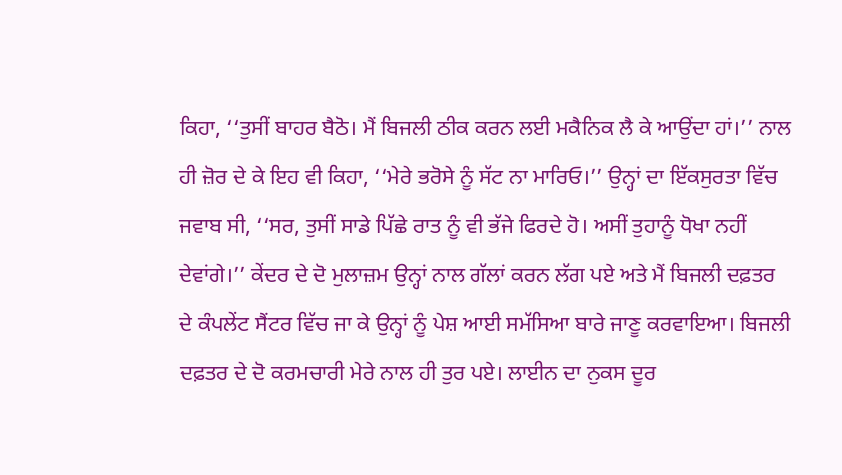ਕਿਹਾ, ‘‘ਤੁਸੀਂ ਬਾਹਰ ਬੈਠੋ। ਮੈਂ ਬਿਜਲੀ ਠੀਕ ਕਰਨ ਲਈ ਮਕੈਨਿਕ ਲੈ ਕੇ ਆਉਂਦਾ ਹਾਂ।’’ ਨਾਲ ਹੀ ਜ਼ੋਰ ਦੇ ਕੇ ਇਹ ਵੀ ਕਿਹਾ, ‘‘ਮੇਰੇ ਭਰੋਸੇ ਨੂੰ ਸੱਟ ਨਾ ਮਾਰਿਓ।’’ ਉਨ੍ਹਾਂ ਦਾ ਇੱਕਸੁਰਤਾ ਵਿੱਚ ਜਵਾਬ ਸੀ, ‘‘ਸਰ, ਤੁਸੀਂ ਸਾਡੇ ਪਿੱਛੇ ਰਾਤ ਨੂੰ ਵੀ ਭੱਜੇ ਫਿਰਦੇ ਹੋ। ਅਸੀਂ ਤੁਹਾਨੂੰ ਧੋਖਾ ਨਹੀਂ ਦੇਵਾਂਗੇ।’’ ਕੇਂਦਰ ਦੇ ਦੋ ਮੁਲਾਜ਼ਮ ਉਨ੍ਹਾਂ ਨਾਲ ਗੱਲਾਂ ਕਰਨ ਲੱਗ ਪਏ ਅਤੇ ਮੈਂ ਬਿਜਲੀ ਦਫ਼ਤਰ ਦੇ ਕੰਪਲੇਂਟ ਸੈਂਟਰ ਵਿੱਚ ਜਾ ਕੇ ਉਨ੍ਹਾਂ ਨੂੰ ਪੇਸ਼ ਆਈ ਸਮੱਸਿਆ ਬਾਰੇ ਜਾਣੂ ਕਰਵਾਇਆ। ਬਿਜਲੀ ਦਫ਼ਤਰ ਦੇ ਦੋ ਕਰਮਚਾਰੀ ਮੇਰੇ ਨਾਲ ਹੀ ਤੁਰ ਪਏ। ਲਾਈਨ ਦਾ ਨੁਕਸ ਦੂਰ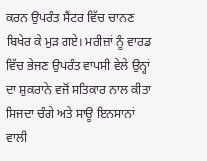ਕਰਨ ਉਪਰੰਤ ਸੈਂਟਰ ਵਿੱਚ ਚਾਨਣ ਬਿਖੇਰ ਕੇ ਮੁੜ ਗਏ। ਮਰੀਜ਼ਾਂ ਨੂੰ ਵਾਰਡ ਵਿੱਚ ਭੇਜਣ ਉਪਰੰਤ ਵਾਪਸੀ ਵੇਲੇ ਉਨ੍ਹਾਂ ਦਾ ਸ਼ੁਕਰਾਨੇ ਵਜੋਂ ਸਤਿਕਾਰ ਨਾਲ ਕੀਤਾ ਸਿਜਦਾ ਚੰਗੇ ਅਤੇ ਸਾਊ ਇਨਸਾਨਾਂ ਵਾਲੀ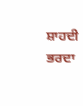ਸ਼ਾਹਦੀ ਭਰਦਾ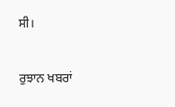ਸੀ।

ਰੁਝਾਨ ਖਬਰਾਂ